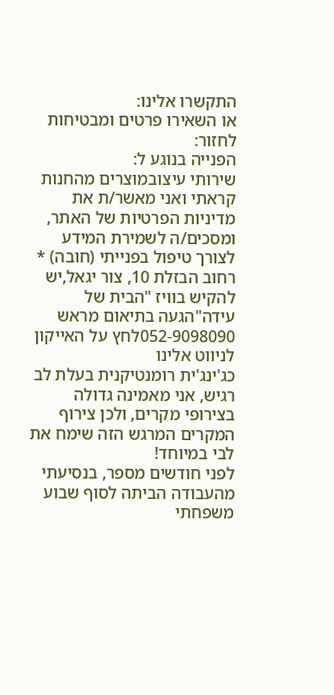התקשרו אלינו:
או השאירו פרטים ומבטיחות לחזור:
הפנייה בנוגע ל:
שירותי עיצובמוצרים מהחנות
קראתי ואני מאשר/ת את מדיניות הפרטיות של האתר, ומסכים/ה לשמירת המידע לצורך טיפול בפנייתי (חובה) *
רחוב הבזלת 10, צור יגאל,יש להקיש בוויז "הבית של עידה"הגעה בתיאום מראש 052-9098090לחץ על האייקון לניווט אלינו
כג'ינג'ית רומנטיקנית בעלת לב רגיש, אני מאמינה גדולה בצירופי מקרים, ולכן צירוף המקרים המרגש הזה שימח את לבי במיוחד!
לפני חודשים מספר, בנסיעתי מהעבודה הביתה לסוף שבוע משפחתי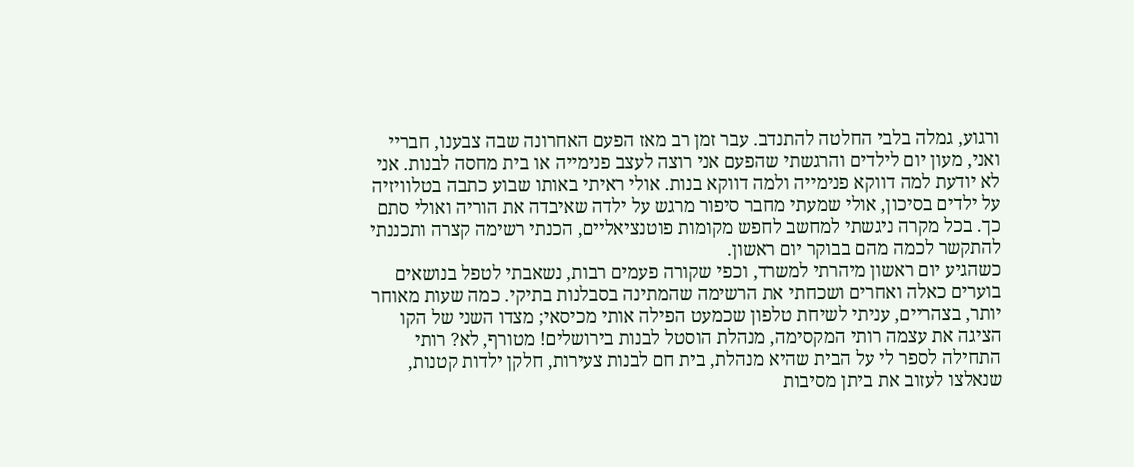ורגוע, גמלה בלבי החלטה להתנדב. עבר זמן רב מאז הפעם האחרונה שבה צבענו, חבריי ואני, מעון יום לילדים והרגשתי שהפעם אני רוצה לעצב פנימייה או בית מחסה לבנות. אני לא יודעת למה דווקא פנימייה ולמה דווקא בנות. אולי ראיתי באותו שבוע כתבה בטלוויזיה על ילדים בסיכון, אולי שמעתי מחבר סיפור מרגש על ילדה שאיבדה את הוריה ואולי סתם כך. בכל מקרה ניגשתי למחשב לחפש מקומות פוטנציאליים, הכנתי רשימה קצרה ותכננתי להתקשר לכמה מהם בבוקר יום ראשון.
כשהגיע יום ראשון מיהרתי למשרד, וכפי שקורה פעמים רבות, נשאבתי לטפל בנושאים בוערים כאלה ואחרים ושכחתי את הרשימה שהמתינה בסבלנות בתיקי. כמה שעות מאוחר יותר, בצהריים, עניתי לשיחת טלפון שכמעט הפילה אותי מכיסאי; מצדו השני של הקו הציגה את עצמה רותי המקסימה, מנהלת הוסטל לבנות בירושלים! מטורף, לא? רותי התחילה לספר לי על הבית שהיא מנהלת, בית חם לבנות צעירות, חלקן ילדות קטנות, שנאלצו לעזוב את ביתן מסיבות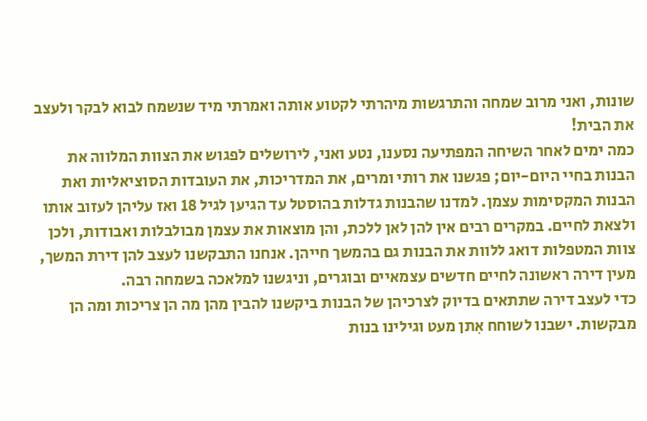שונות, ואני מרוב שמחה והתרגשות מיהרתי לקטוע אותה ואמרתי מיד שנשמח לבוא לבקר ולעצב את הבית!
כמה ימים לאחר השיחה המפתיעה נסענו, נטע ואני, לירושלים לפגוש את הצוות המלווה את הבנות בחיי היום-יום; פגשנו את רותי ומרים, את המדריכות, את העובדות הסוציאליות ואת הבנות המקסימות עצמן. למדנו שהבנות גדלות בהוסטל עד הגיען לגיל 18 ואז עליהן לעזוב אותו ולצאת לחיים. במקרים רבים אין להן לאן ללכת, והן מוצאות את עצמן מבולבלות ואבודות, ולכן צוות המטפלות דואג ללוות את הבנות גם בהמשך חייהן. אנחנו התבקשנו לעצב להן דירת המשך, מעין דירה ראשונה לחיים חדשים עצמאיים ובוגרים, וניגשנו למלאכה בשמחה רבה.
כדי לעצב דירה שתתאים בדיוק לצרכיהן של הבנות ביקשנו להבין מהן מה הן צריכות ומה הן מבקשות. ישבנו לשוחח אִתן מעט וגילינו בנות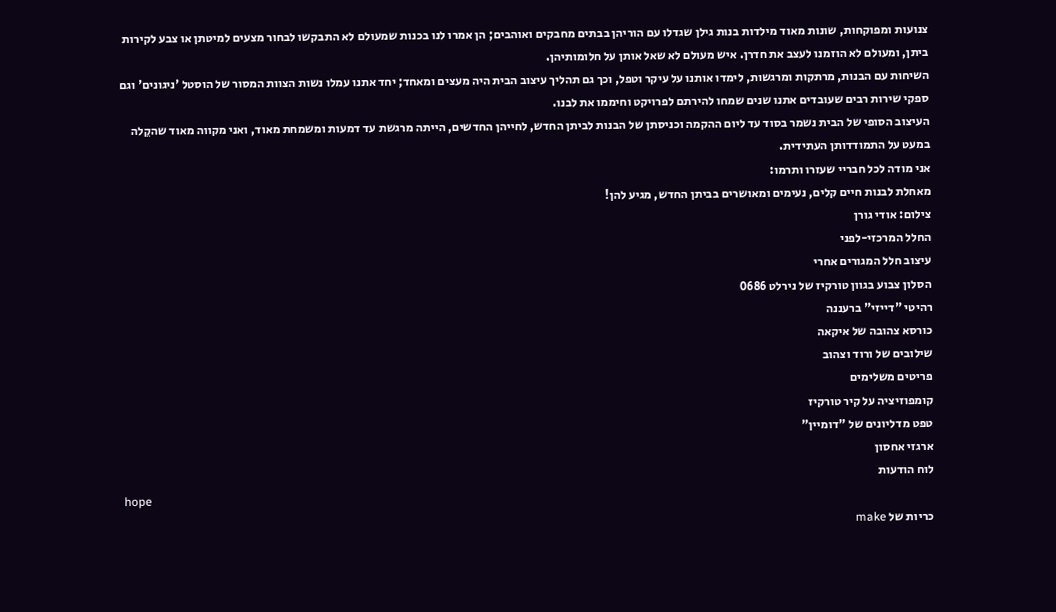צנועות ומפוקחות, שונות מאוד מילדות בנות גילן שגדלו עם הוריהן בבתים מחבקים ואוהבים; הן אמרו לנו בכנות שמעולם לא התבקשו לבחור מצעים למיטתן או צבע לקירות ביתן, ומעולם לא הוזמנו לעצב את חדרן. איש מעולם לא שאל אותן על חלומותיהן.
השיחות עם הבנות, מרתקות ומרגשות, לימדו אותנו על עיקר וטפל, וכך גם תהליך עיצוב הבית היה מעצים ומאחד; יחד אתנו עמלו נשות הצוות המסור של הוסטל 'ניגונים' וגם ספקי שירות רבים שעובדים אתנו שנים שמחו להירתם לפרויקט וחיממו את לבנו.
העיצוב הסופי של הבית נשמר בסוד עד ליום ההקמה וכניסתן של הבנות לביתן החדש, לחייהן החדשים, הייתה מרגשת עד דמעות ומשמחת מאוד, ואני מקווה מאוד שהקֵלה במעט על התמודדותן העתידית.
אני מודה לכל חבריי שעזרו ותרמו:
מאחלת לבנות חיים קלים, נעימים ומאושרים בביתן החדש, מגיע להן!
צילום: אודי גורן
החלל המרכזי-לפני
עיצוב חלל המגורים אחרי
הסלון צבוע בגוון טורקיז של נירלט 0686
רהיטי "דייזי" ברעננה
כורסא צהובה של איקאה
שילובים של ורוד וצהוב
פריטים משלימים
קומפוזיציה על קיר טורקיז
טפט מדליונים של "דומיין"
ארגזי אחסון
לוח הודעות
hope
כריות של make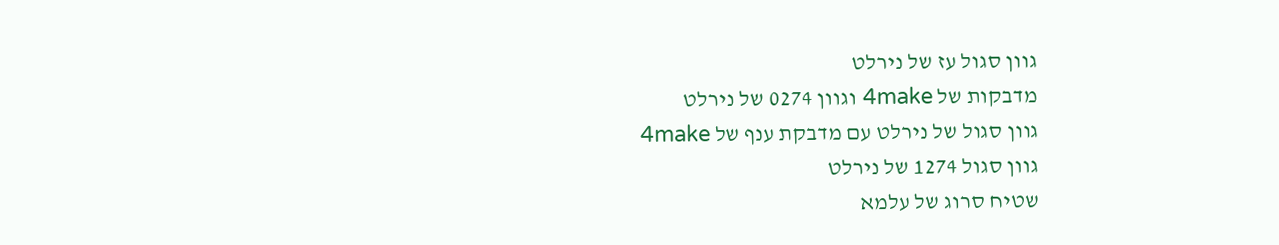גוון סגול עז של נירלט
מדבקות של 4make וגוון 0274 של נירלט
גוון סגול של נירלט עם מדבקת ענף של 4make
גוון סגול 1274 של נירלט
שטיח סרוג של עלמא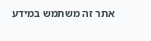אתר זה משתמש במידע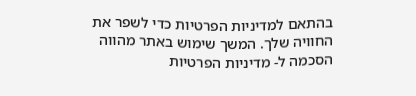בהתאם למדיניות הפרטיות כדי לשפר את החוויה שלך. המשך שימוש באתר מהווה הסכמה ל- מדיניות הפרטיות